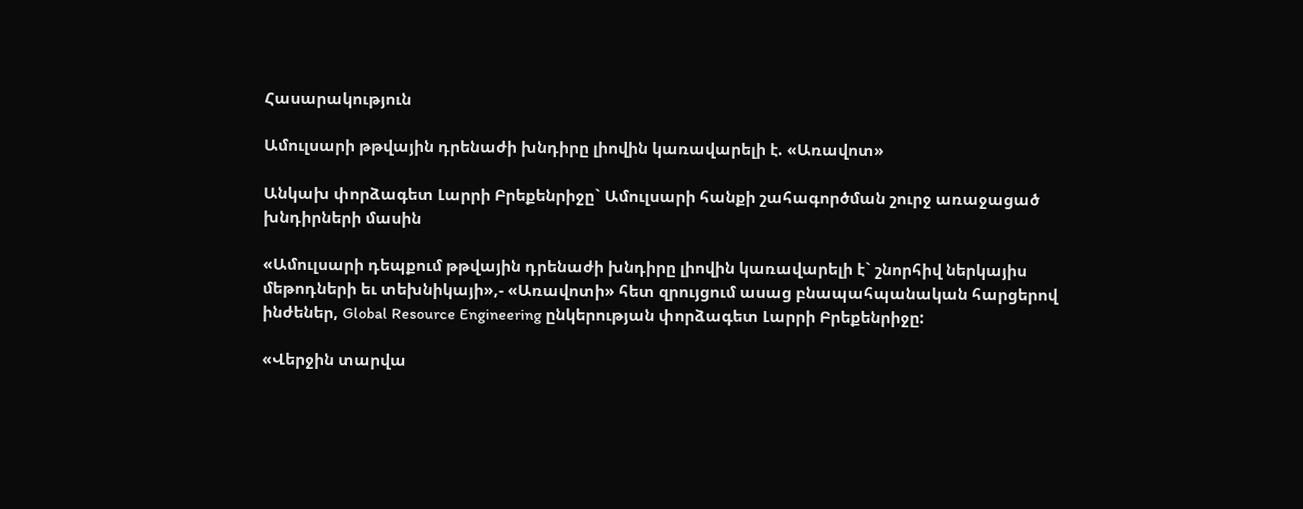Հասարակություն

Ամուլսարի թթվային դրենաժի խնդիրը լիովին կառավարելի է. «Առավոտ»

Անկախ փորձագետ Լարրի Բրեքենրիջը` Ամուլսարի հանքի շահագործման շուրջ առաջացած խնդիրների մասին

«Ամուլսարի դեպքում թթվային դրենաժի խնդիրը լիովին կառավարելի է` շնորհիվ ներկայիս մեթոդների եւ տեխնիկայի»,- «Առավոտի» հետ զրույցում ասաց բնապահպանական հարցերով ինժեներ, Global Resource Engineering ընկերության փորձագետ Լարրի Բրեքենրիջը:

«Վերջին տարվա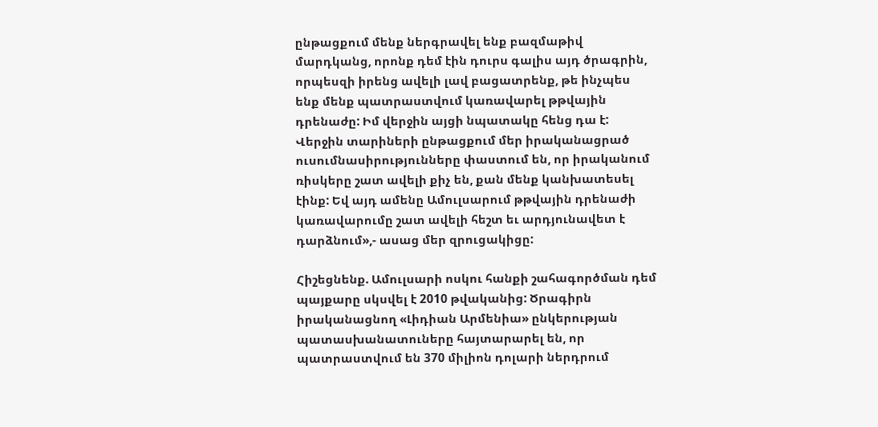ընթացքում մենք ներգրավել ենք բազմաթիվ մարդկանց, որոնք դեմ էին դուրս գալիս այդ ծրագրին, որպեսզի իրենց ավելի լավ բացատրենք, թե ինչպես ենք մենք պատրաստվում կառավարել թթվային դրենաժը: Իմ վերջին այցի նպատակը հենց դա է: Վերջին տարիների ընթացքում մեր իրականացրած ուսումնասիրությունները փաստում են, որ իրականում ռիսկերը շատ ավելի քիչ են, քան մենք կանխատեսել էինք: Եվ այդ ամենը Ամուլսարում թթվային դրենաժի կառավարումը շատ ավելի հեշտ եւ արդյունավետ է դարձնում»,- ասաց մեր զրուցակիցը:

Հիշեցնենք. Ամուլսարի ոսկու հանքի շահագործման դեմ պայքարը սկսվել է 2010 թվականից: Ծրագիրն իրականացնող «Լիդիան Արմենիա» ընկերության պատասխանատուները հայտարարել են, որ պատրաստվում են 370 միլիոն դոլարի ներդրում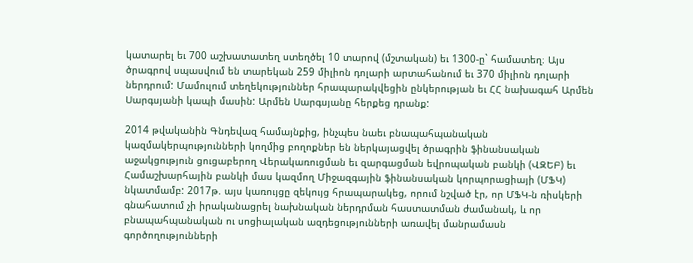կատարել եւ 700 աշխատատեղ ստեղծել 10 տարով (մշտական) եւ 1300-ը` համատեղ։ Այս ծրագրով սպասվում են տարեկան 259 միլիոն դոլարի արտահանում եւ 370 միլիոն դոլարի ներդրում: Մամուլում տեղեկություններ հրապարակվեցին ընկերության եւ ՀՀ նախագահ Արմեն Սարգսյանի կապի մասին: Արմեն Սարգսյանը հերքեց դրանք:

2014 թվականին Գնդեվազ համայնքից, ինչպես նաեւ բնապահպանական կազմակերպությունների կողմից բողոքներ են ներկայացվել ծրագրին ֆինանսական աջակցություն ցուցաբերող Վերակառուցման եւ զարգացման եվրոպական բանկի (ՎԶԵԲ) եւ Համաշխարհային բանկի մաս կազմող Միջազգային ֆինանսական կորպորացիայի (ՄՖԿ) նկատմամբ: 2017թ. այս կառույցը զեկույց հրապարակեց, որում նշված էր, որ ՄՖԿ-ն ռիսկերի գնահատում չի իրականացրել նախնական ներդրման հաստատման ժամանակ, և որ բնապահպանական ու սոցիալական ազդեցությունների առավել մանրամասն գործողությունների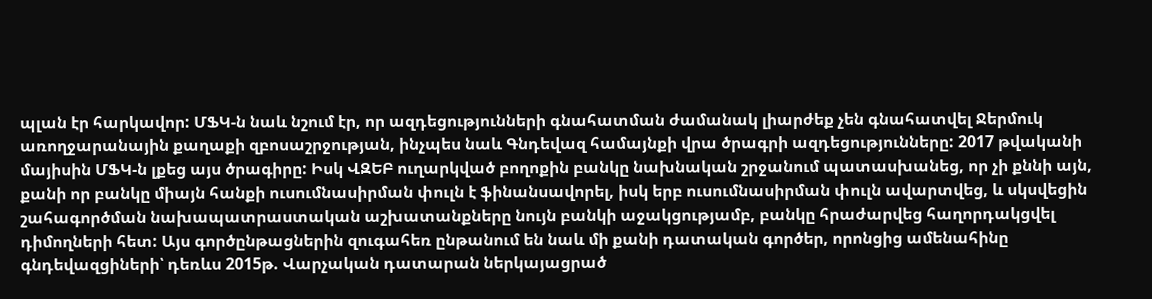պլան էր հարկավոր: ՄՖԿ-ն նաև նշում էր, որ ազդեցությունների գնահատման ժամանակ լիարժեք չեն գնահատվել Ջերմուկ առողջարանային քաղաքի զբոսաշրջության, ինչպես նաև Գնդեվազ համայնքի վրա ծրագրի ազդեցությունները: 2017 թվականի մայիսին ՄՖԿ-ն լքեց այս ծրագիրը: Իսկ ՎԶԵԲ ուղարկված բողոքին բանկը նախնական շրջանում պատասխանեց, որ չի քննի այն, քանի որ բանկը միայն հանքի ուսումնասիրման փուլն է ֆինանսավորել, իսկ երբ ուսումնասիրման փուլն ավարտվեց, և սկսվեցին շահագործման նախապատրաստական աշխատանքները նույն բանկի աջակցությամբ, բանկը հրաժարվեց հաղորդակցվել դիմողների հետ: Այս գործընթացներին զուգահեռ ընթանում են նաև մի քանի դատական գործեր, որոնցից ամենահինը գնդեվազցիների՝ դեռևս 2015թ. Վարչական դատարան ներկայացրած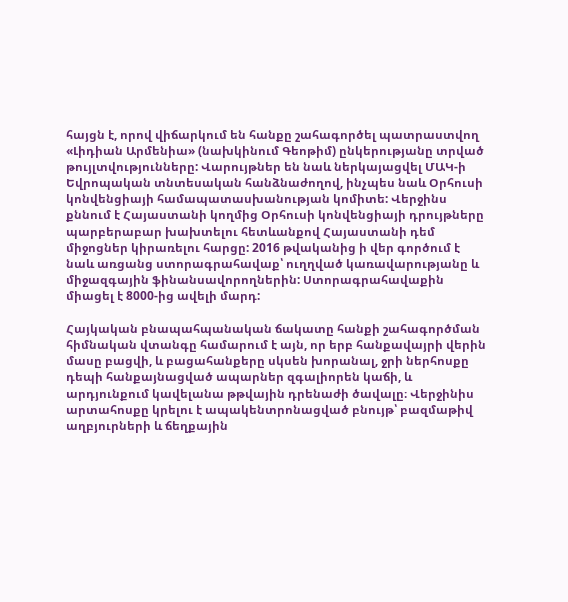հայցն է, որով վիճարկում են հանքը շահագործել պատրաստվող «Լիդիան Արմենիա» (նախկինում Գեոթիմ) ընկերությանը տրված թույլտվությունները: Վարույթներ են նաև ներկայացվել ՄԱԿ-ի Եվրոպական տնտեսական հանձնաժողով, ինչպես նաև Օրհուսի կոնվենցիայի համապատասխանության կոմիտե: Վերջինս քննում է Հայաստանի կողմից Օրհուսի կոնվենցիայի դրույթները պարբերաբար խախտելու հետևանքով Հայաստանի դեմ միջոցներ կիրառելու հարցը: 2016 թվականից ի վեր գործում է նաև առցանց ստորագրահավաք՝ ուղղված կառավարությանը և միջազգային ֆինանսավորողներին: Ստորագրահավաքին միացել է 8000-ից ավելի մարդ:

Հայկական բնապահպանական ճակատը հանքի շահագործման հիմնական վտանգը համարում է այն, որ երբ հանքավայրի վերին մասը բացվի, և բացահանքերը սկսեն խորանալ, ջրի ներհոսքը դեպի հանքայնացված ապարներ զգալիորեն կաճի, և արդյունքում կավելանա թթվային դրենաժի ծավալը։ Վերջինիս արտահոսքը կրելու է ապակենտրոնացված բնույթ՝ բազմաթիվ աղբյուրների և ճեղքային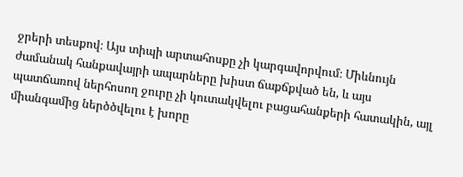ջրերի տեսքով։ Այս տիպի արտահոսքը չի կարգավորվում։ Միևնույն ժամանակ հանքավայրի ապարները խիստ ճաքճքված են, և այս պատճառով ներհոսող ջուրը չի կուտակվելու բացահանքերի հատակին, այլ միանգամից ներծծվելու է խորը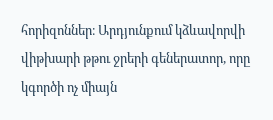հորիզոններ։ Արդյունքում կձևավորվի վիթխարի թթու ջրերի գեներատոր, որը կգործի ոչ միայն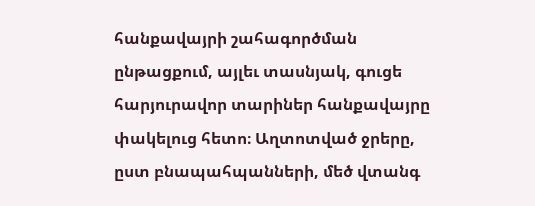հանքավայրի շահագործման ընթացքում, այլեւ տասնյակ, գուցե հարյուրավոր տարիներ հանքավայրը փակելուց հետո։ Աղտոտված ջրերը, ըստ բնապահպանների, մեծ վտանգ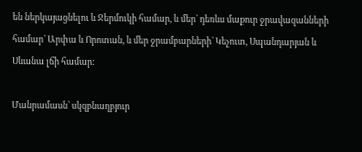են ներկայացնելու և Ջերմուկի համար, և մեր` դեռևս մաքուր ջրավազանների համար` Արփա և Որոտան, և մեր ջրամբարների` Կեչուտ, Սպանդարյան և Սևանա լճի համար:

Մանրամասն՝ սկզբնաղբյուր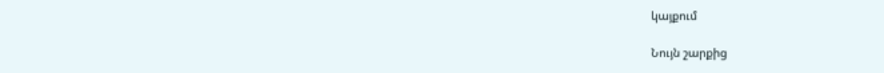կայքում

Նույն շարքից